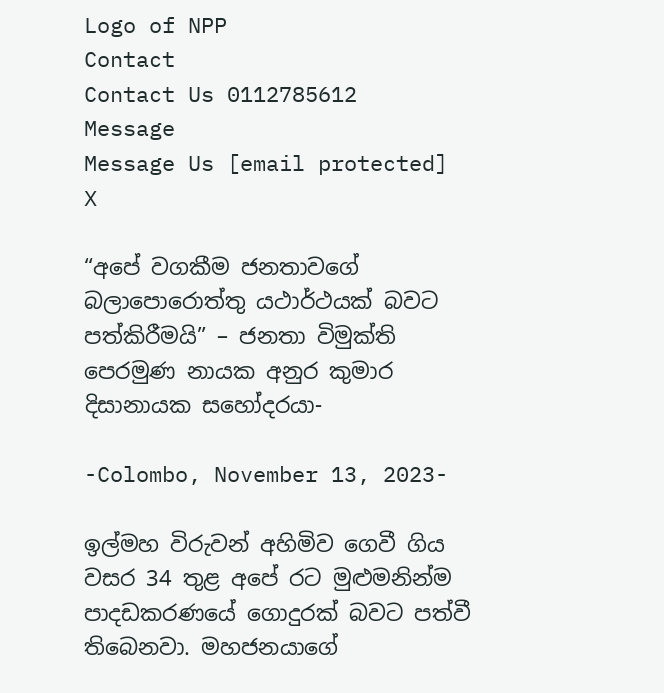Logo of NPP
Contact
Contact Us 0112785612
Message
Message Us [email protected]
X

“අපේ වගකීම ජනතාවගේ බලාපොරොත්තු යථාර්ථයක් බවට පත්කිරීමයි” – ජනතා විමුක්ති පෙරමුණ නායක අනුර කුමාර දිසානායක සහෝදරයා-

-Colombo, November 13, 2023-

ඉල්මහ විරුවන් අහිමිව ගෙවී ගිය වසර 34 තුළ අපේ රට මුළුමනින්ම පාදඩකරණයේ ගොදුරක් බවට පත්වී තිබෙනවා. මහජනයාගේ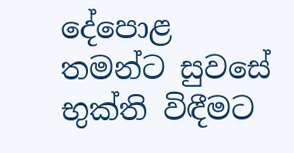දේපොළ තමන්ට සුවසේ භුක්ති විඳීමට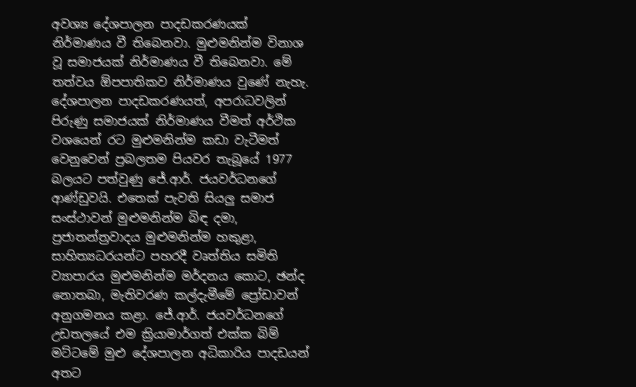අවශ්‍ය දේශපාලන පාදඩකරණයක් නිර්මාණය වී තිබෙනවා. මුළුමනින්ම විනාශ වූ සමාජයක් නිර්මාණය වී තිබෙනවා. මේ තත්වය ඕපපාතිකව නිර්මාණය වුණේ නැහැ. දේශපාලන පාදඩකරණයත්, අපරාධවලින් පිරුණු සමාජයක් නිර්මාණය වීමත් අර්ථික වශයෙන් රට මුළුමනින්ම කඩා වැටීමත් වෙනුවෙන් ප්‍රබලතම පියවර තැබූයේ 1977 බලයට පත්වුණු ජේ.ආර්. ජයවර්ධනගේ ආණ්ඩුවයි. එතෙක් පැවති සියලු සමාජ සංස්ථාවන් මුළුමනින්ම බිඳ දමා, ප්‍රජාතන්ත්‍රවාදය මුළුමනින්ම හකුළා, සාහිත්‍යධරයන්ට පහරදී වෘත්තිය සමිති ව්‍යාපාරය මුළුමනින්ම මර්දනය කොට, ඡන්ද නොතබා, මැතිවරණ කල්දැමීමේ ප්‍රෝඩාවන් අනුගමනය කළා. ජේ.ආර්. ජයවර්ධනගේ උඩතලයේ එම ක්‍රියාමාර්ගත් එක්ක බිම් මට්ටමේ මුළු දේශපාලන අධිකාරිය පාදඩයන් අතට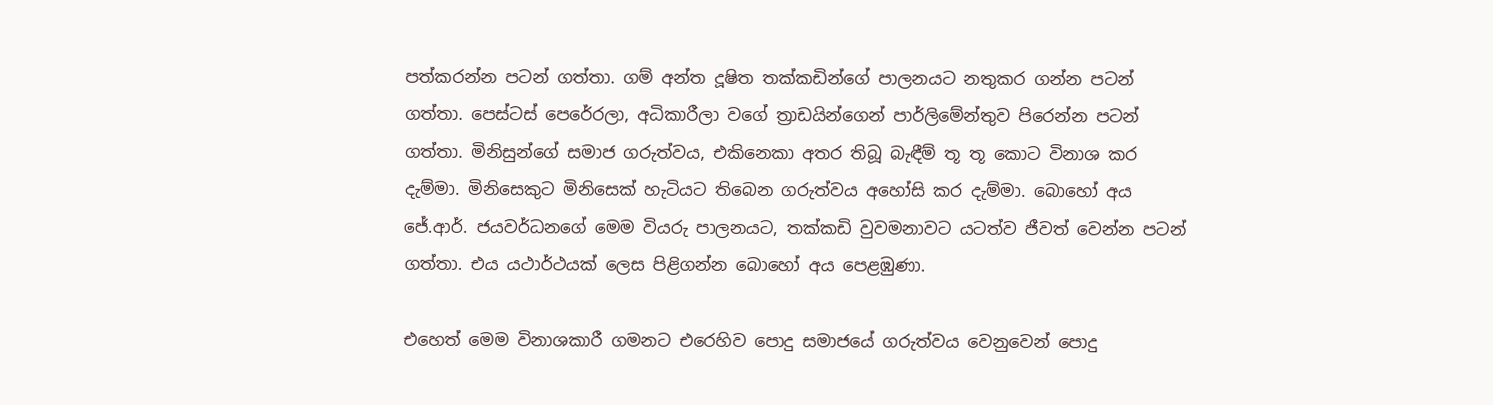පත්කරන්න පටන් ගත්තා. ගම් අන්ත දූෂිත තක්කඩින්ගේ පාලනයට නතුකර ගන්න පටන් ගත්තා. පෙස්ටස් පෙරේරලා, අධිකාරීලා වගේ ත්‍රාඩයින්ගෙන් පාර්ලිමේන්තුව පිරෙන්න පටන් ගත්තා. මිනිසුන්ගේ සමාජ ගරුත්වය, එකිනෙකා අතර තිබූ බැඳීම් තූ තූ කොට විනාශ කර දැම්මා. මිනිසෙකුට මිනිසෙක් හැටියට තිබෙන ගරුත්වය අහෝසි කර දැම්මා. බොහෝ අය ජේ.ආර්. ජයවර්ධනගේ මෙම වියරු පාලනයට, තක්කඩි වුවමනාවට යටත්ව ජීවත් වෙන්න පටන් ගත්තා. එය යථාර්ථයක් ලෙස පිළිගන්න බොහෝ අය පෙළඹුණා.

එහෙත් මෙම විනාශකාරී ගමනට එරෙහිව පොදු සමාජයේ ගරුත්වය වෙනුවෙන් පොදු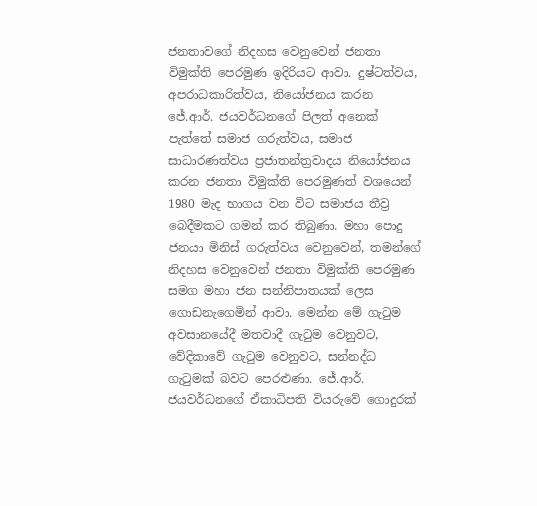ජනතාවගේ නිදහස වෙනුවෙන් ජනතා විමුක්ති පෙරමුණ ඉදිරියට ආවා. දුෂ්ටත්වය, අපරාධකාරිත්වය, නියෝජනය කරන ජේ.ආර්. ජයවර්ධනගේ පිලත් අනෙක් පැත්තේ සමාජ ගරුත්වය, සමාජ සාධාරණත්වය ප්‍රජාතන්ත්‍රවාදය නියෝජනය කරන ජනතා විමුක්ති පෙරමුණත් වශයෙන් 1980 මැද භාගය වන විට සමාජය තීව්‍ර බෙදීමකට ගමන් කර තිබුණා. මහා පොදු ජනයා මිනිස් ගරුත්වය වෙනුවෙන්, තමන්ගේ නිදහස වෙනුවෙන් ජනතා විමුක්ති පෙරමුණ සමග මහා ජන සන්නිපාතයක් ලෙස ගොඩනැගෙමින් ආවා. මෙන්න මේ ගැටුම අවසානයේදී මතවාදී ගැටුම වෙනුවට, වේදිකාවේ ගැටුම වෙනුවට, සන්නද්ධ ගැටුමක් බවට පෙරළුණා. ජේ.ආර්. ජයවර්ධනගේ ඒකාධිපති වියරුවේ ගොදුරක්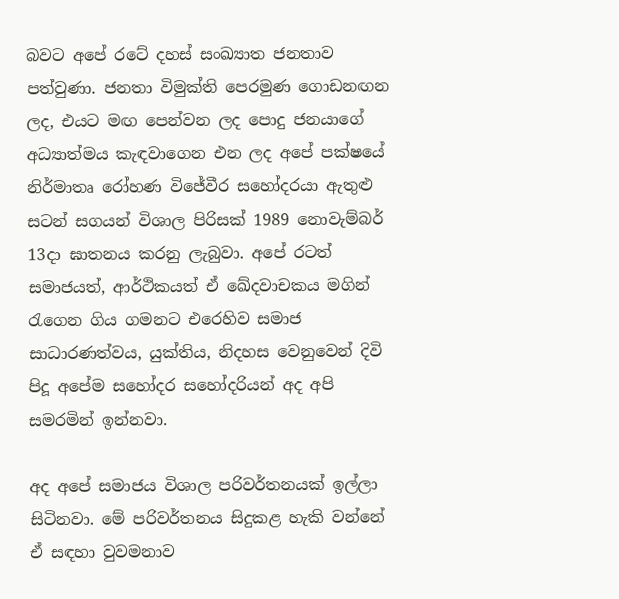බවට අපේ රටේ දහස් සංඛ්‍යාත ජනතාව පත්වුණා. ජනතා විමුක්ති පෙරමුණ ගොඩනඟන ලද, එයට මඟ පෙන්වන ලද පොදු ජනයාගේ අධ්‍යාත්මය කැඳවාගෙන එන ලද අපේ පක්ෂයේ නිර්මාතෘ රෝහණ විජේවීර සහෝදරයා ඇතුළු සටන් සගයන් විශාල පිරිසක් 1989 නොවැම්බර් 13දා ඝාතනය කරනු ලැබුවා. අපේ රටත් සමාජයත්, ආර්ථිකයත් ඒ ඛේදවාචකය මගින් රැගෙන ගිය ගමනට එරෙහිව සමාජ සාධාරණත්වය, යුක්තිය, නිදහස වෙනුවෙන් දිවි පිදූ අපේම සහෝදර සහෝදරියන් අද අපි සමරමින් ඉන්නවා.

අද අපේ සමාජය විශාල පරිවර්තනයක් ඉල්ලා සිටිනවා. මේ පරිවර්තනය සිදුකළ හැකි වන්නේ ඒ සඳහා වුවමනාව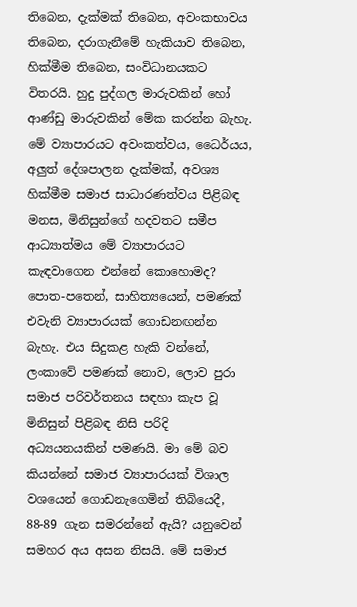තිබෙන, දැක්මක් තිබෙන, අවංකභාවය තිබෙන, දරාගැනීමේ හැකියාව තිබෙන, හික්මීම තිබෙන, සංවිධානයකට විතරයි. හුදු පුද්ගල මාරුවකින් හෝ ආණ්ඩු මාරුවකින් මේක කරන්න බැහැ. මේ ව්‍යාපාරයට අවංකත්වය, ධෛර්යය, අලුත් දේශපාලන දැක්මක්, අවශ්‍ය හික්මීම සමාජ සාධාරණත්වය පිළිබඳ මනස, මිනිසුන්ගේ හදවතට සමීප ආධ්‍යාත්මය මේ ව්‍යාපාරයට කැඳවාගෙන එන්නේ කොහොමද? පොත-පතෙන්, සාහිත්‍යයෙන්, පමණක් එවැනි ව්‍යාපාරයක් ගොඩනඟන්න බැහැ. එය සිදුකළ හැකි වන්නේ, ලංකාවේ පමණක් නොව, ලොව පුරා සමාජ පරිවර්තනය සඳහා කැප වූ මිනිසුන් පිළිබඳ නිසි පරිදි අධ්‍යයනයකින් පමණයි. මා මේ බව කියන්නේ සමාජ ව්‍යාපාරයක් විශාල වශයෙන් ගොඩනැගෙමින් තිබියෙදී, 88-89 ගැන සමරන්නේ ඇයි? යනුවෙන් සමහර අය අසන නිසයි. මේ සමාජ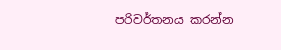පරිවර්තනය කරන්න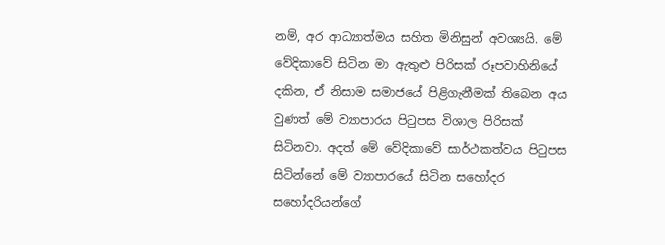නම්, අර ආධ්‍යාත්මය සහිත මිනිසුන් අවශ්‍යයි. මේ වේදිකාවේ සිටින මා ඇතුළු පිරිසක් රූපවාහිනියේ දකින, ඒ නිසාම සමාජයේ පිළිගැනීමක් තිබෙන අය වුණත් මේ ව්‍යාපාරය පිටුපස විශාල පිරිසක් සිටිනවා. අදත් මේ වේදිකාවේ සාර්ථකත්වය පිටුපස සිටින්නේ මේ ව්‍යාපාරයේ සිටින සහෝදර සහෝදරියන්ගේ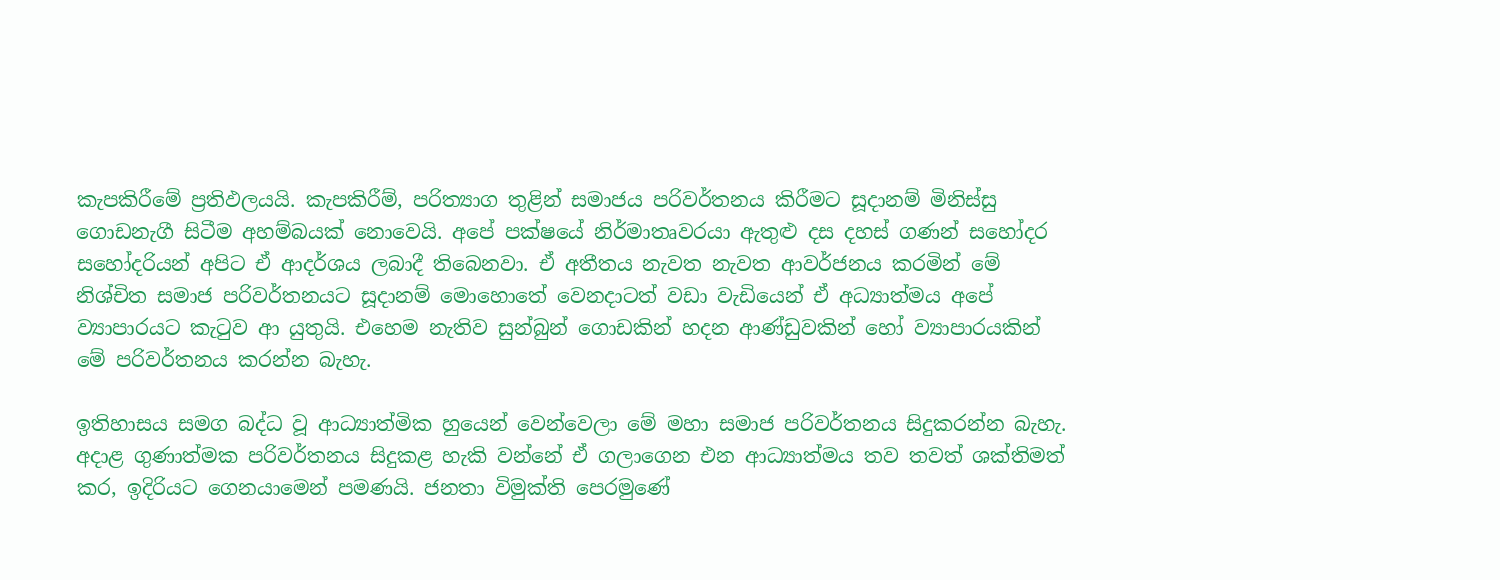කැපකිරීමේ ප්‍රතිඵලයයි. කැපකිරීම්, පරිත්‍යාග තුළින් සමාජය පරිවර්තනය කිරීමට සූදානම් මිනිස්සු ගොඩනැගී සිටීම අහම්බයක් නොවෙයි. අපේ පක්ෂයේ නිර්මාතෘවරයා ඇතුළු දස දහස් ගණන් සහෝදර සහෝදරියන් අපිට ඒ ආදර්ශය ලබාදී තිබෙනවා. ඒ අතීතය නැවත නැවත ආවර්ජනය කරමින් මේ නිශ්චිත සමාජ පරිවර්තනයට සූදානම් මොහොතේ වෙනදාටත් වඩා වැඩියෙන් ඒ අධ්‍යාත්මය අපේ ව්‍යාපාරයට කැටුව ආ යුතුයි. එහෙම නැතිව සුන්බුන් ගොඩකින් හදන ආණ්ඩුවකින් හෝ ව්‍යාපාරයකින් මේ පරිවර්තනය කරන්න බැහැ.

ඉතිහාසය සමග බද්ධ වූ ආධ්‍යාත්මික හුයෙන් වෙන්වෙලා මේ මහා සමාජ පරිවර්තනය සිදුකරන්න බැහැ. අදාළ ගුණාත්මක පරිවර්තනය සිදුකළ හැකි වන්නේ ඒ ගලාගෙන එන ආධ්‍යාත්මය තව තවත් ශක්තිමත් කර, ඉදිරියට ගෙනයාමෙන් පමණයි. ජනතා විමුක්ති පෙරමුණේ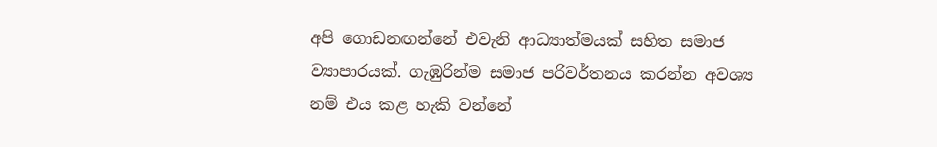අපි ගොඩනඟන්නේ එවැනි ආධ්‍යාත්මයක් සහිත සමාජ ව්‍යාපාරයක්. ගැඹුරින්ම සමාජ පරිවර්තනය කරන්න අවශ්‍ය නම් එය කළ හැකි වන්නේ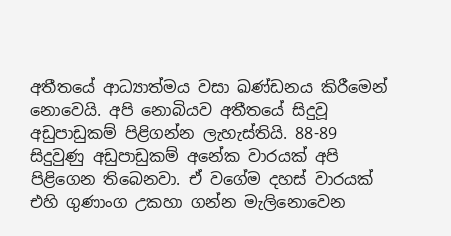අතීතයේ ආධ්‍යාත්මය වසා ඛණ්ඩනය කිරීමෙන් නොවෙයි. අපි නොබියව අතීතයේ සිදුවූ අඩුපාඩුකම් පිළිගන්න ලැහැස්තියි. 88-89 සිදුවුණු අඩුපාඩුකම් අනේක වාරයක් අපි පිළිගෙන තිබෙනවා. ඒ වගේම දහස් වාරයක් එහි ගුණාංග උකහා ගන්න මැලිනොවෙන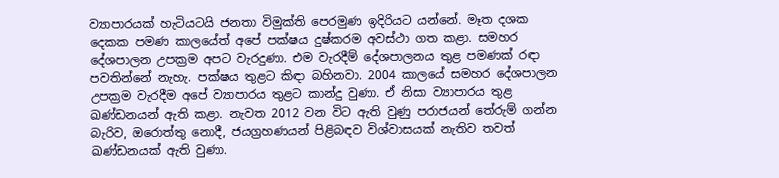ව්‍යාපාරයක් හැටියටයි ජනතා විමුක්ති පෙරමුණ ඉදිරියට යන්නේ. මෑත දශක දෙකක පමණ කාලයේත් අපේ පක්ෂය දුෂ්කරම අවස්ථා ගත කළා. සමහර දේශපාලන උපක්‍රම අපට වැරදුණා. එම වැරදීම් දේශපාලනය තුළ පමණක් රඳා පවතින්නේ නැහැ. පක්ෂය තුළට කිඳා බහිනවා. 2004 කාලයේ සමහර දේශපාලන උපක්‍රම වැරදීම අපේ ව්‍යාපාරය තුළට කාන්දු වුණා. ඒ නිසා ව්‍යාපාරය තුළ ඛණ්ඩනයන් ඇති කළා. නැවත 2012 වන විට ඇති වුණු පරාජයන් තේරුම් ගන්න බැරිව, ඔරොත්තු නොදී, ජයග්‍රහණයන් පිළිබඳව විශ්වාසයක් නැතිව තවත් ඛණ්ඩනයක් ඇති වුණා.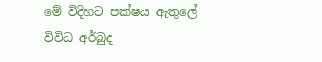මේ විදිහට පක්ෂය ඇතුලේ විවිධ අර්බුද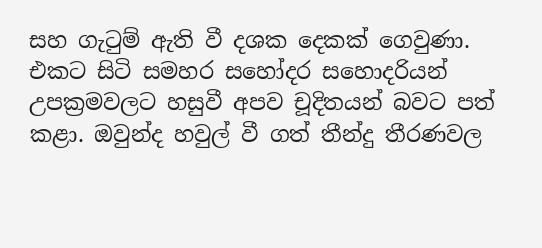සහ ගැටුම් ඇති වී දශක දෙකක් ගෙවුණා. එකට සිටි සමහර සහෝදර සහොදරියන් උපක්‍රමවලට හසුවී අපව චූදිතයන් බවට පත් කළා. ඔවුන්ද හවුල් වී ගත් තීන්දු තීරණවල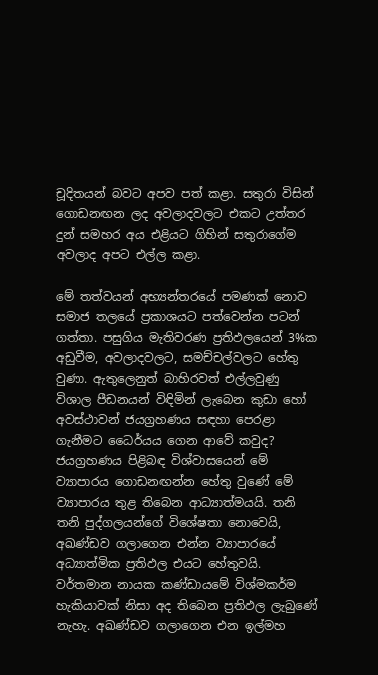චූදිතයන් බවට අපව පත් කළා. සතුරා විසින් ගොඩනඟන ලද අවලාදවලට එකට උත්තර දුන් සමහර අය එළියට ගිහින් සතුරාගේම අවලාද අපට එල්ල කළා.

මේ තත්වයන් අභ්‍යන්තරයේ පමණක් නොව සමාජ තලයේ ප්‍රකාශයට පත්වෙන්න පටන් ගත්තා. පසුගිය මැතිවරණ ප්‍රතිඵලයෙන් 3%ක අඩුවීම, අවලාදවලට, සමච්චල්වලට හේතු වුණා. ඇතුලෙනුත් බාහිරවත් එල්ලවුණු විශාල පීඩනයන් විඳිමින් ලැබෙන කුඩා හෝ අවස්ථාවන් ජයග්‍රහණය සඳහා පෙරළා ගැනීමට ධෛර්යය ගෙන ආවේ කවුද? ජයග්‍රහණය පිළිබඳ විශ්වාසයෙන් මේ ව්‍යාපාරය ගොඩනඟන්න හේතු වුණේ මේ ව්‍යාපාරය තුළ තිබෙන ආධ්‍යාත්මයයි. තනි තනි පුද්ගලයන්ගේ විශේෂතා නොවෙයි, අඛණ්ඩව ගලාගෙන එන්න ව්‍යාපාරයේ අධ්‍යාත්මික ප්‍රතිඵල එයට හේතුවයි. වර්තමාන නායක කණ්ඩායමේ විශ්මකර්ම හැකියාවක් නිසා අද තිබෙන ප්‍රතිඵල ලැබුණේ නැහැ. අඛණ්ඩව ගලාගෙන එන ඉල්මහ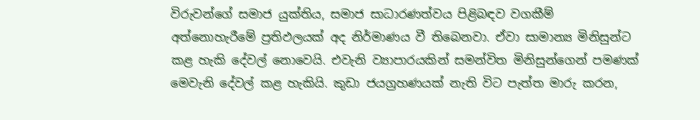විරුවන්ගේ සමාජ යුක්තිය, සමාජ සාධාරණත්වය පිළිබඳව වගකීම් අත්නොහැරීමේ ප්‍රතිඵලයක් අද නිර්මාණය වී තිබෙනවා. ඒවා සාමාන්‍ය මිනිසුන්ට කළ හැකි දේවල් නොවෙයි. එවැනි ව්‍යාපාරයකින් සමන්විත මිනිසුන්ගෙන් පමණක් මෙවැනි දේවල් කළ හැකියි. කුඩා ජයග්‍රහණයක් නැති විට පැත්ත මාරු කරන,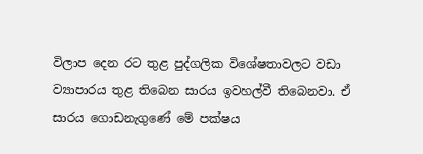විලාප දෙන රට තුළ පුද්ගලික විශේෂතාවලට වඩා ව්‍යාපාරය තුළ තිබෙන සාරය ඉවහල්වී තිබෙනවා. ඒ සාරය ගොඩනැගුණේ මේ පක්ෂය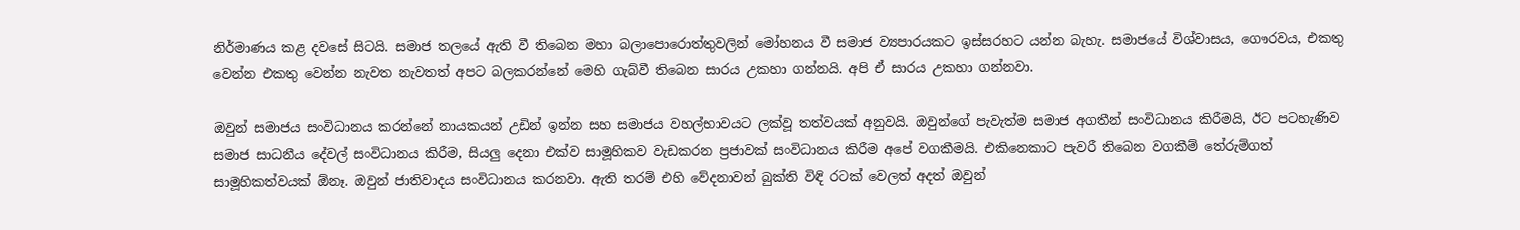නිර්මාණය කළ දවසේ සිටයි. සමාජ තලයේ ඇති වී තිබෙන මහා බලාපොරොත්තුවලින් මෝහනය වී සමාජ ව්‍යපාරයකට ඉස්සරහට යන්න බැහැ. සමාජයේ විශ්වාසය, ගෞරවය, එකතු වෙන්න එකතු වෙන්න නැවත නැවතත් අපට බලකරන්නේ මෙහි ගැබ්වී තිබෙන සාරය උකහා ගන්නයි. අපි ඒ සාරය උකහා ගන්නවා.

ඔවුන් සමාජය සංවිධානය කරන්නේ නායකයන් උඩින් ඉන්න සහ සමාජය වහල්භාවයට ලක්වූ තත්වයක් අනුවයි. ඔවුන්ගේ පැවැත්ම සමාජ අගතීන් සංවිධානය කිරීමයි, ඊට පටහැණිව සමාජ සාධනීය දේවල් සංවිධානය කිරීම, සියලු දෙනා එක්ව සාමූහිකව වැඩකරන ප්‍රජාවක් සංවිධානය කිරීම අපේ වගකීමයි. එකිනෙකාට පැවරී තිබෙන වගකීම් තේරුම්ගත් සාමූහිකත්වයක් ඕනෑ. ඔවුන් ජාතිවාදය සංවිධානය කරනවා. ඇති තරම් එහි වේදනාවන් බුක්ති විඳි රටක් වෙලත් අදත් ඔවුන්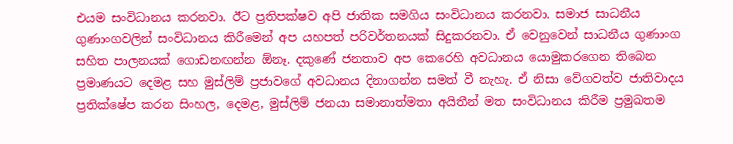එයම සංවිධානය කරනවා. ඊට ප්‍රතිපක්ෂව අපි ජාතික සමගිය සංවිධානය කරනවා. සමාජ සාධනීය ගුණාංගවලින් සංවිධානය කිරීමෙන් අප යහපත් පරිවර්තනයක් සිදුකරනවා. ඒ වෙනුවෙන් සාධනීය ගුණාංග සහිත පාලනයක් ගොඩනඟන්න ඕනෑ. දකුණේ ජනතාව අප කෙරෙහි අවධානය යොමුකරගෙන තිබෙන ප්‍රමාණයට දෙමළ සහ මුස්ලිම් ප්‍රජාවගේ අවධානය දිනාගන්න සමත් වී නැහැ. ඒ නිසා වේගවත්ව ජාතිවාදය ප්‍රතික්ෂේප කරන සිංහල, දෙමළ, මුස්ලිම් ජනයා සමානාත්මතා අයිතීන් මත සංවිධානය කිරීම ප්‍රමුඛතම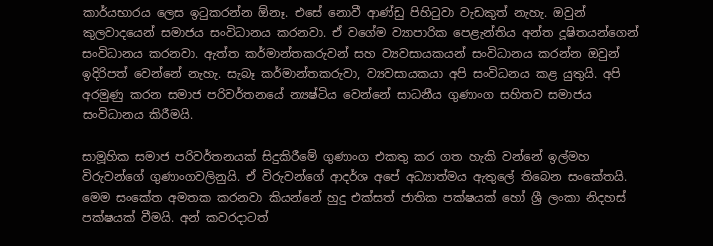කාර්යභාරය ලෙස ඉටුකරන්න ඕනෑ. එසේ නොවී ආණ්ඩු පිහිටුවා වැඩකුත් නැහැ. ඔවුන් කුලවාදයෙන් සමාජය සංවිධානය කරනවා. ඒ වගේම ව්‍යාපාරික පෙළැන්තිය අන්ත දූෂිතයන්ගෙන් සංවිධානය කරනවා. ඇත්ත කර්මාන්තකරුවන් සහ ව්‍යවසායකයන් සංවිධානය කරන්න ඔවුන් ඉදිරිපත් වෙන්නේ නැහැ. සැබෑ කර්මාන්තකරුවා, ව්‍යවසායකයා අපි සංවිධනය කළ යුතුයි. අපි අරමුණු කරන සමාජ පරිවර්තනයේ න්‍යෂ්ටිය වෙන්නේ සාධනීය ගුණාංග සහිතව සමාජය සංවිධානය කිරීමයි.

සාමූහික සමාජ පරිවර්තනයක් සිදුකිරීමේ ගුණාංග එකතු කර ගත හැකි වන්නේ ඉල්මහ විරුවන්ගේ ගුණාංගවලිනුයි. ඒ විරුවන්ගේ ආදර්ශ අපේ අධ්‍යාත්මය ඇතුලේ තිබෙන සංකේතයි. මෙම සංකේත අමතක කරනවා කියන්නේ හුදු එක්සත් ජාතික පක්ෂයක් හෝ ශ්‍රී ලංකා නිදහස් පක්ෂයක් වීමයි. අන් කවරදාටත්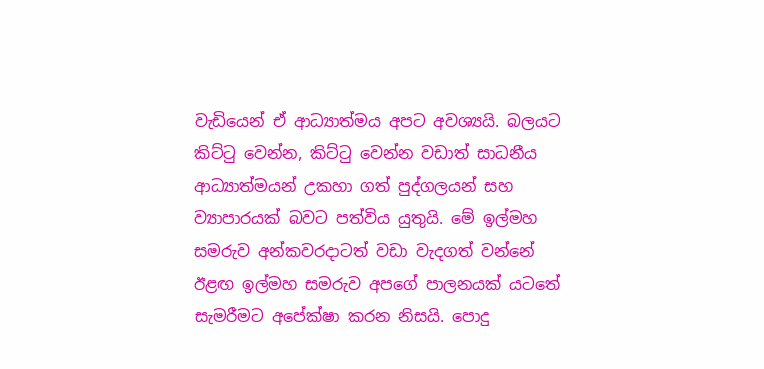වැඩියෙන් ඒ ආධ්‍යාත්මය අපට අවශ්‍යයි. බලයට කිට්ටු වෙන්න, කිට්ටු වෙන්න වඩාත් සාධනීය ආධ්‍යාත්මයන් උකහා ගත් පුද්ගලයන් සහ ව්‍යාපාරයක් බවට පත්විය යුතුයි. මේ ඉල්මහ සමරුව අන්කවරදාටත් වඩා වැදගත් වන්නේ ඊළඟ ඉල්මහ සමරුව අපගේ පාලනයක් යටතේ සැමරීමට අපේක්ෂා කරන නිසයි. පොදු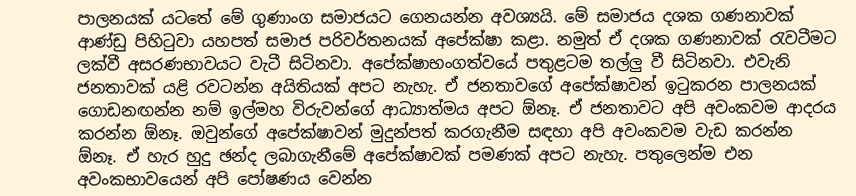පාලනයක් යටතේ මේ ගුණාංග සමාජයට ගෙනයන්න අවශ්‍යයි. මේ සමාජය දශක ගණනාවක් ආණ්ඩු පිහිටුවා යහපත් සමාජ පරිවර්තනයක් අපේක්ෂා කළා. නමුත් ඒ දශක ගණනාවක් රැවටීමට ලක්වී අසරණභාවයට වැටී සිටිනවා. අපේක්ෂාභංගත්වයේ පතුළටම තල්ලු වී සිටිනවා. එවැනි ජනතාවක් යළි රවටන්න අයිතියක් අපට නැහැ. ඒ ජනතාවගේ අපේක්ෂාවන් ඉටුකරන පාලනයක් ගොඩනඟන්න නම් ඉල්මහ විරුවන්ගේ ආධ්‍යාත්මය අපට ඕනෑ. ඒ ජනතාවට අපි අවංකවම ආදරය කරන්න ඕනෑ. ඔවුන්ගේ අපේක්ෂාවන් මුදුන්පත් කරගැනීම සඳහා අපි අවංකවම වැඩ කරන්න ඕනෑ. ඒ හැර හුදු ඡන්ද ලබාගැනීමේ අපේක්ෂාවක් පමණක් අපට නැහැ. පතුලෙන්ම එන අවංකභාවයෙන් අපි පෝෂණය වෙන්න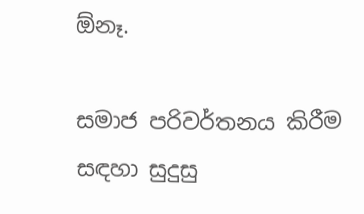ඕනෑ.

සමාජ පරිවර්තනය කිරීම සඳහා සුදුසු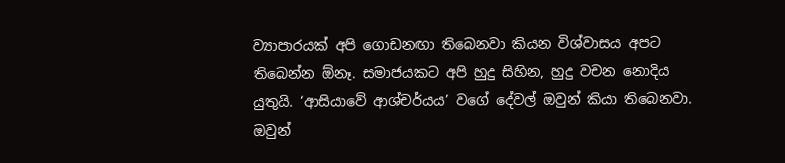ව්‍යාපාරයක් අපි ගොඩනඟා තිබෙනවා කියන විශ්වාසය අපට තිබෙන්න ඕනෑ. සමාජයකට අපි හුදු සිහින, හුදු වචන නොදිය යුතුයි. ‘ආසියාවේ ආශ්චර්යය’ වගේ දේවල් ඔවුන් කියා තිබෙනවා. ඔවුන්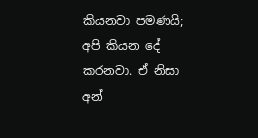කියනවා පමණයි; අපි කියන දේ කරනවා. ඒ නිසා අන්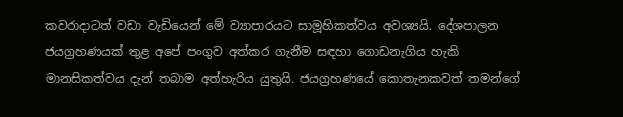කවරාදාටත් වඩා වැඩියෙන් මේ ව්‍යාපාරයට සාමූහිකත්වය අවශ්‍යයි. දේශපාලන ජයග්‍රහණයක් තුළ අපේ පංගුව අත්කර ගැනීම සඳහා ගොඩනැගිය හැකි මානසිකත්වය දැන් තබාම අත්හැරිය යුතුයි. ජයග්‍රහණයේ කොතැනකවත් තමන්ගේ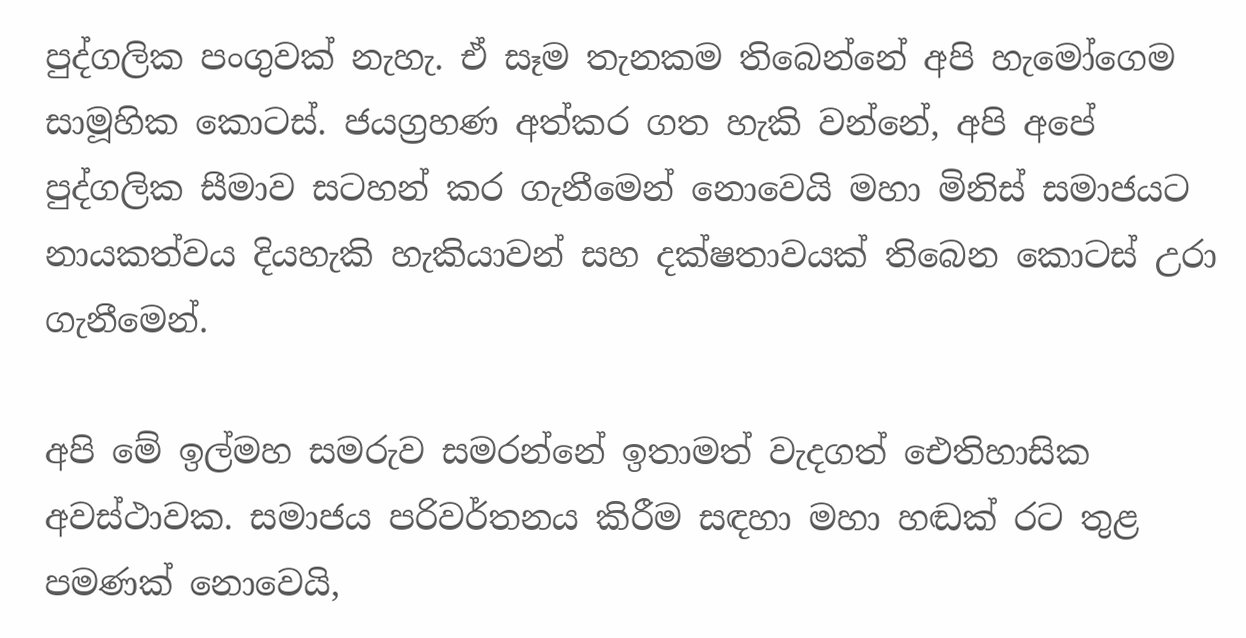පුද්ගලික පංගුවක් නැහැ. ඒ සෑම තැනකම තිබෙන්නේ අපි හැමෝගෙම සාමූහික කොටස්. ජයග්‍රහණ අත්කර ගත හැකි වන්නේ, අපි අපේ පුද්ගලික සීමාව සටහන් කර ගැනීමෙන් නොවෙයි මහා මිනිස් සමාජයට නායකත්වය දියහැකි හැකියාවන් සහ දක්ෂතාවයක් තිබෙන කොටස් උරා ගැනීමෙන්.

අපි මේ ඉල්මහ සමරුව සමරන්නේ ඉතාමත් වැදගත් ඓතිහාසික අවස්ථාවක. සමාජය පරිවර්තනය කිරීම සඳහා මහා හඬක් රට තුළ පමණක් නොවෙයි,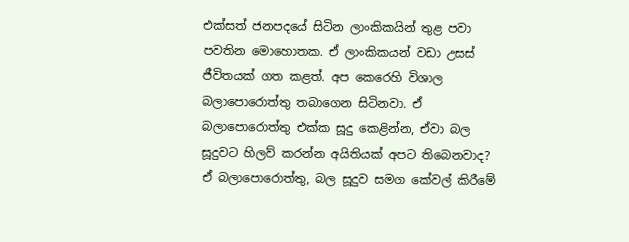එක්සත් ජනපදයේ සිටින ලාංකිකයින් තුළ පවා පවතින මොහොතක. ඒ ලාංකිකයන් වඩා උසස් ජීවිතයක් ගත කළත්. අප කෙරෙහි විශාල බලාපොරොත්තු තබාගෙන සිටිනවා. ඒ බලාපොරොත්තු එක්ක සූදු කෙළින්න, ඒවා බල සූදුවට හිලව් කරන්න අයිතියක් අපට තිබෙනවාද? ඒ බලාපොරොත්තු, බල සූදුව සමග කේවල් කිරීමේ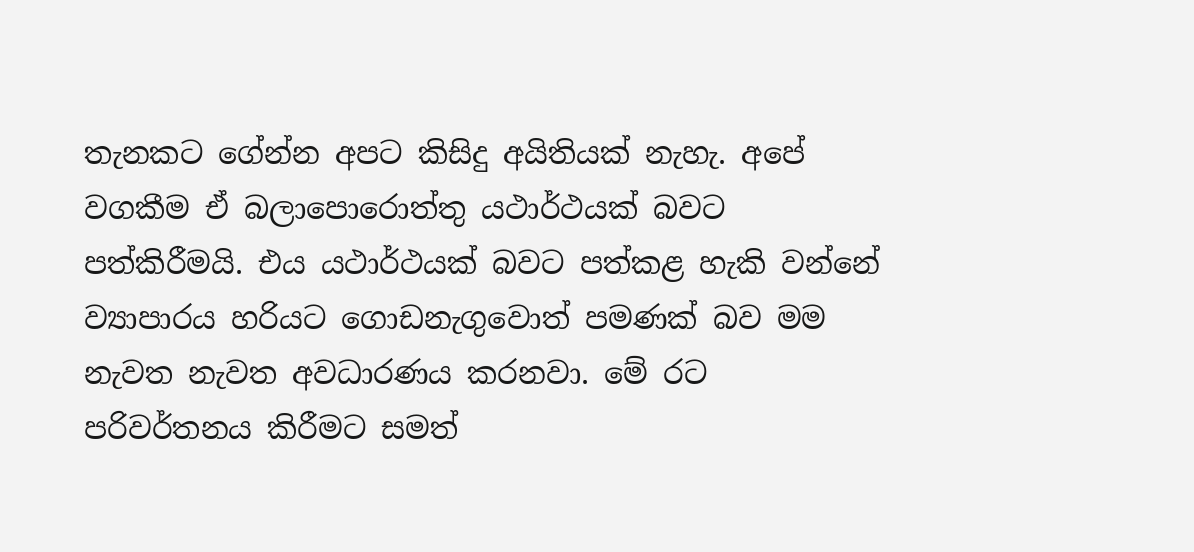තැනකට ගේන්න අපට කිසිදු අයිතියක් නැහැ. අපේ වගකීම ඒ බලාපොරොත්තු යථාර්ථයක් බවට පත්කිරීමයි. එය යථාර්ථයක් බවට පත්කළ හැකි වන්නේ ව්‍යාපාරය හරියට ගොඩනැගුවොත් පමණක් බව මම නැවත නැවත අවධාරණය කරනවා. මේ රට පරිවර්තනය කිරීමට සමත්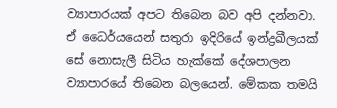ව්‍යාපාරයක් අපට තිබෙන බව අපි දන්නවා. ඒ ධෛර්යයෙන් සතුරා ඉදිරියේ ඉන්ද්‍රඛීලයක් සේ නොසැලී සිටිය හැක්කේ දේශපාලන ව්‍යාපාරයේ තිබෙන බලයෙන්. මේකක තමයි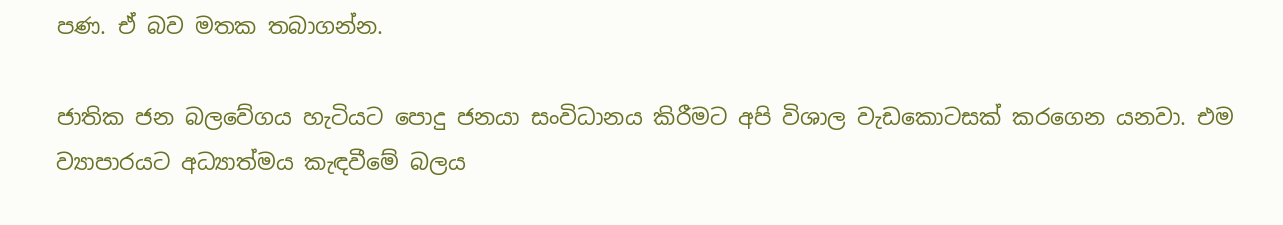පණ. ඒ බව මතක තබාගන්න.

ජාතික ජන බලවේගය හැටියට පොදු ජනයා සංවිධානය කිරීමට අපි විශාල වැඩකොටසක් කරගෙන යනවා. එම ව්‍යාපාරයට අධ්‍යාත්මය කැඳවීමේ බලය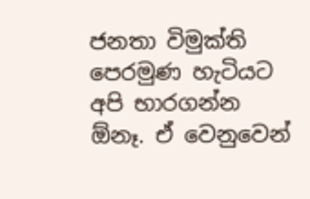ජනතා විමුක්ති පෙරමුණ හැටියට අපි භාරගන්න ඕනෑ. ඒ වෙනුවෙන්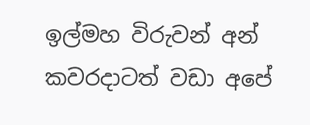ඉල්මහ විරුවන් අන් කවරදාටත් වඩා අපේ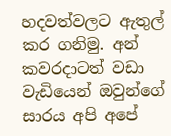හදවත්වලට ඇතුල් කර ගනිමු. අන් කවරදාටත් වඩා වැඩියෙන් ඔවුන්ගේ සාරය අපි අපේ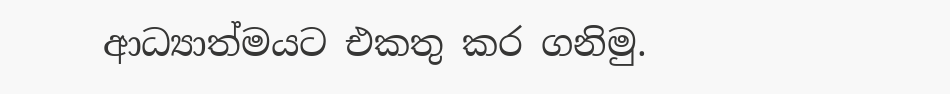ආධ්‍යාත්මයට එකතු කර ගනිමු.